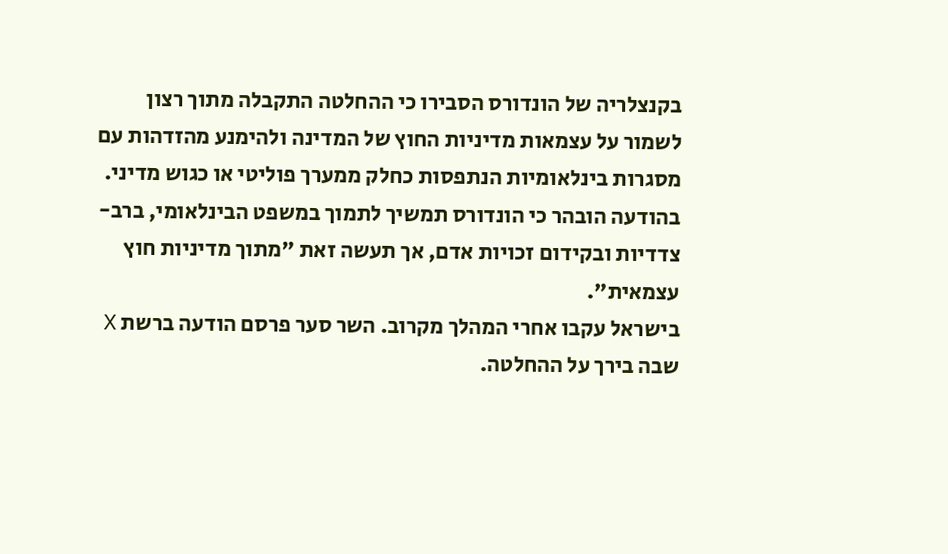בקנצלריה של הונדורס הסבירו כי ההחלטה התקבלה מתוך רצון לשמור על עצמאות מדיניות החוץ של המדינה ולהימנע מהזדהות עם מסגרות בינלאומיות הנתפסות כחלק ממערך פוליטי או כגוש מדיני. בהודעה הובהר כי הונדורס תמשיך לתמוך במשפט הבינלאומי, ברב-צדדיות ובקידום זכויות אדם, אך תעשה זאת "מתוך מדיניות חוץ עצמאית".
בישראל עקבו אחרי המהלך מקרוב. השר סער פרסם הודעה ברשת X שבה בירך על ההחלטה.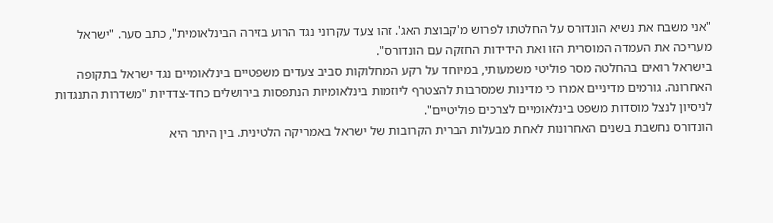"אני משבח את נשיא הונדורס על החלטתו לפרוש מ'קבוצת האג'. זהו צעד עקרוני נגד הרוע בזירה הבינלאומית", כתב סער. "ישראל מעריכה את העמדה המוסרית הזו ואת הידידות החזקה עם הונדורס".
בישראל רואים בהחלטה מסר פוליטי משמעותי, במיוחד על רקע המחלוקות סביב צעדים משפטיים בינלאומיים נגד ישראל בתקופה האחרונה. גורמים מדיניים אמרו כי מדינות שמסרבות להצטרף ליוזמות בינלאומיות הנתפסות בירושלים כחד-צדדיות "משדרות התנגדות לניסיון לנצל מוסדות משפט בינלאומיים לצרכים פוליטיים".
הונדורס נחשבת בשנים האחרונות לאחת מבעלות הברית הקרובות של ישראל באמריקה הלטינית. בין היתר היא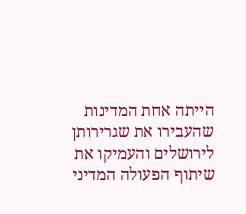הייתה אחת המדינות שהעבירו את שגרירותן לירושלים והעמיקו את שיתוף הפעולה המדיני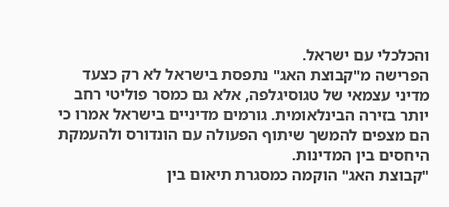והכלכלי עם ישראל.
הפרישה מ"קבוצת האג" נתפסת בישראל לא רק כצעד מדיני עצמאי של טגוסיגלפה, אלא גם כמסר פוליטי רחב יותר בזירה הבינלאומית. גורמים מדיניים בישראל אמרו כי הם מצפים להמשך שיתוף הפעולה עם הונדורס ולהעמקת היחסים בין המדינות.
"קבוצת האג" הוקמה כמסגרת תיאום בין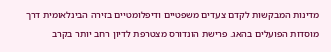מדינות המבקשות לקדם צעדים משפטיים ודיפלומטיים בזירה הבינלאומית דרך מוסדות הפועלים בהאג. פרישת הונדורס מצטרפת לדיון רחב יותר בקרב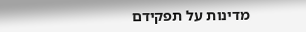מדינות על תפקידם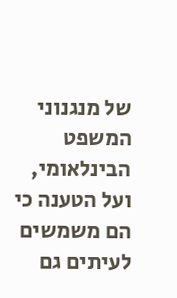של מנגנוני המשפט הבינלאומי, ועל הטענה כי הם משמשים לעיתים גם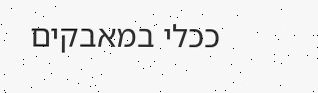ככלי במאבקים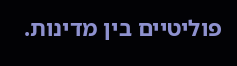פוליטיים בין מדינות.